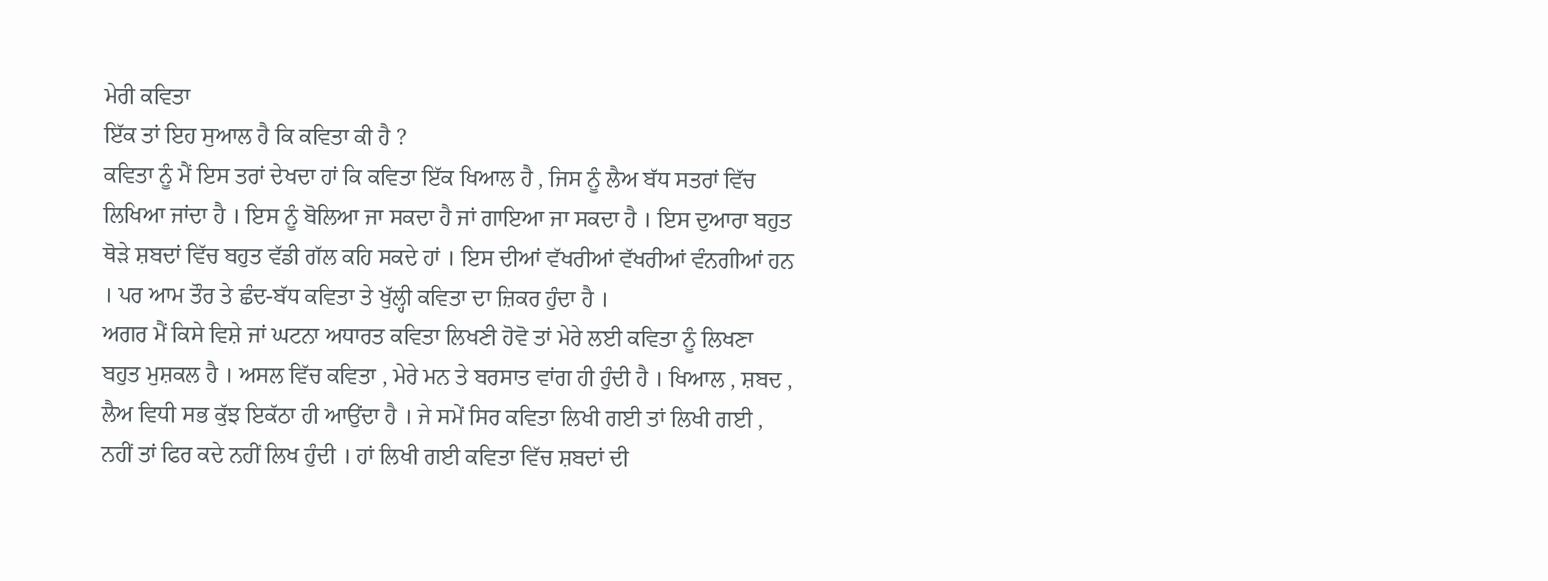ਮੇਰੀ ਕਵਿਤਾ
ਇੱਕ ਤਾਂ ਇਹ ਸੁਆਲ ਹੈ ਕਿ ਕਵਿਤਾ ਕੀ ਹੈ ?
ਕਵਿਤਾ ਨੂੰ ਮੈਂ ਇਸ ਤਰਾਂ ਦੇਖਦਾ ਹਾਂ ਕਿ ਕਵਿਤਾ ਇੱਕ ਖਿਆਲ ਹੈ , ਜਿਸ ਨੂੰ ਲੈਅ ਬੱਧ ਸਤਰਾਂ ਵਿੱਚ ਲਿਖਿਆ ਜਾਂਦਾ ਹੈ । ਇਸ ਨੂੰ ਬੋਲਿਆ ਜਾ ਸਕਦਾ ਹੈ ਜਾਂ ਗਾਇਆ ਜਾ ਸਕਦਾ ਹੈ । ਇਸ ਦੁਆਰਾ ਬਹੁਤ ਥੋੜੇ ਸ਼ਬਦਾਂ ਵਿੱਚ ਬਹੁਤ ਵੱਡੀ ਗੱਲ ਕਹਿ ਸਕਦੇ ਹਾਂ । ਇਸ ਦੀਆਂ ਵੱਖਰੀਆਂ ਵੱਖਰੀਆਂ ਵੰਨਗੀਆਂ ਹਨ । ਪਰ ਆਮ ਤੌਰ ਤੇ ਛੰਦ-ਬੱਧ ਕਵਿਤਾ ਤੇ ਖੁੱਲ੍ਹੀ ਕਵਿਤਾ ਦਾ ਜ਼ਿਕਰ ਹੁੰਦਾ ਹੈ ।
ਅਗਰ ਮੈਂ ਕਿਸੇ ਵਿਸ਼ੇ ਜਾਂ ਘਟਨਾ ਅਧਾਰਤ ਕਵਿਤਾ ਲਿਖਣੀ ਹੋਵੋ ਤਾਂ ਮੇਰੇ ਲਈ ਕਵਿਤਾ ਨੂੰ ਲਿਖਣਾ ਬਹੁਤ ਮੁਸ਼ਕਲ ਹੈ । ਅਸਲ ਵਿੱਚ ਕਵਿਤਾ , ਮੇਰੇ ਮਨ ਤੇ ਬਰਸਾਤ ਵਾਂਗ ਹੀ ਹੁੰਦੀ ਹੈ । ਖਿਆਲ , ਸ਼ਬਦ , ਲੈਅ ਵਿਧੀ ਸਭ ਕੁੱਝ ਇਕੱਠਾ ਹੀ ਆਉਂਦਾ ਹੈ । ਜੇ ਸਮੇਂ ਸਿਰ ਕਵਿਤਾ ਲਿਖੀ ਗਈ ਤਾਂ ਲਿਖੀ ਗਈ , ਨਹੀਂ ਤਾਂ ਫਿਰ ਕਦੇ ਨਹੀਂ ਲਿਖ ਹੁੰਦੀ । ਹਾਂ ਲਿਖੀ ਗਈ ਕਵਿਤਾ ਵਿੱਚ ਸ਼ਬਦਾਂ ਦੀ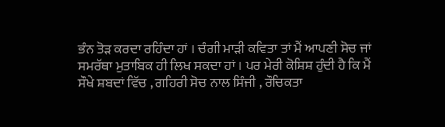ਭੰਨ ਤੋੜ ਕਰਦਾ ਰਹਿੰਦਾ ਹਾਂ । ਚੰਗੀ ਮਾੜੀ ਕਵਿਤਾ ਤਾਂ ਮੈਂ ਆਪਣੀ ਸੋਚ ਜਾਂ ਸਮਰੱਥਾ ਮੁਤਾਬਿਕ ਹੀ ਲਿਖ ਸਕਦਾ ਹਾਂ । ਪਰ ਮੇਰੀ ਕੋਸ਼ਿਸ਼ ਹੁੰਦੀ ਹੈ ਕਿ ਮੈਂ ਸੌਖੇ ਸ਼ਬਦਾਂ ਵਿੱਚ , ਗਹਿਰੀ ਸੋਚ ਨਾਲ ਸਿੰਜੀ , ਰੌਚਿਕਤਾ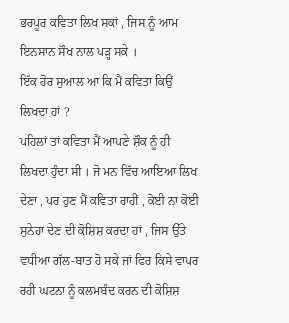ਭਰਪੂਰ ਕਵਿਤਾ ਲਿਖ ਸਕਾਂ , ਜਿਸ ਨੂੰ ਆਮ ਇਨਸਾਨ ਸੌਖ ਨਾਲ ਪੜ੍ਹ ਸਕੇ ।
ਇੱਕ ਹੋਰ ਸੁਆਲ ਆ ਕਿ ਮੈਂ ਕਵਿਤਾ ਕਿਉਂ ਲਿਖਦਾ ਹਾਂ ?
ਪਹਿਲਾਂ ਤਾਂ ਕਵਿਤਾ ਮੈਂ ਆਪਣੇ ਸ਼ੌਕ ਨੂੰ ਹੀ ਲਿਖਦਾ ਹੁੰਦਾ ਸੀ । ਜੋ ਮਨ ਵਿੱਚ ਆਇਆ ਲਿਖ ਦੇਣਾ , ਪਰ ਹੁਣ ਮੈਂ ਕਵਿਤਾ ਰਾਹੀਂ , ਕੋਈ ਨਾ ਕੋਈ ਸੁਨੇਹਾ ਦੇਣ ਦੀ ਕੋਸ਼ਿਸ਼ ਕਰਦਾ ਹਾਂ , ਜਿਸ ਉੱਤੇ ਵਧੀਆ ਗੱਲ-ਬਾਤ ਹੋ ਸਕੇ ਜਾਂ ਫਿਰ ਕਿਸੇ ਵਾਪਰ ਰਹੀ ਘਟਨਾ ਨੂੰ ਕਲਮਬੰਦ ਕਰਨ ਦੀ ਕੋਸ਼ਿਸ਼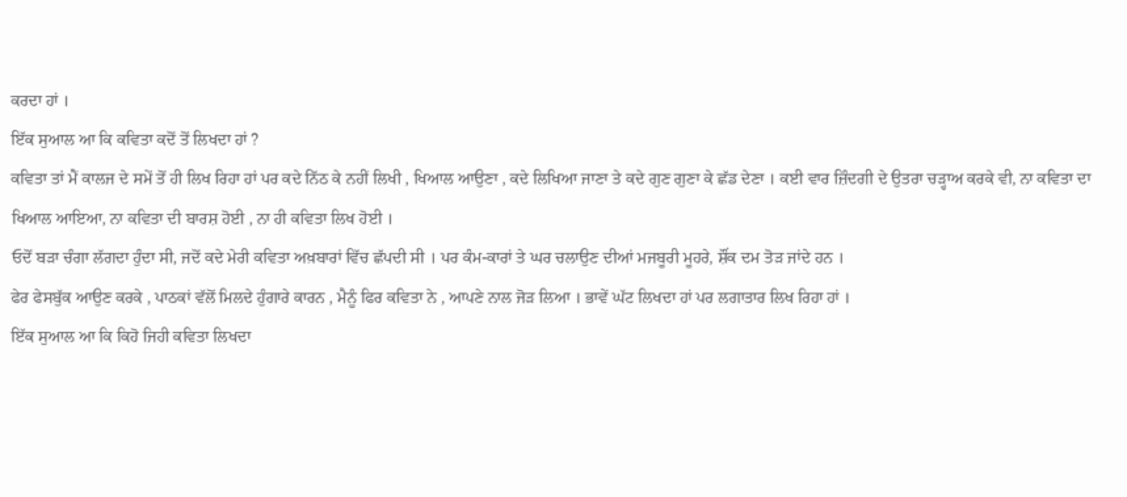ਕਰਦਾ ਹਾਂ ।
ਇੱਕ ਸੁਆਲ ਆ ਕਿ ਕਵਿਤਾ ਕਦੋਂ ਤੋਂ ਲਿਖਦਾ ਹਾਂ ?
ਕਵਿਤਾ ਤਾਂ ਮੈਂ ਕਾਲਜ ਦੇ ਸਮੇਂ ਤੋਂ ਹੀ ਲਿਖ ਰਿਹਾ ਹਾਂ ਪਰ ਕਦੇ ਨਿੱਠ ਕੇ ਨਹੀਂ ਲਿਖੀ , ਖਿਆਲ ਆਉਣਾ , ਕਦੇ ਲਿਖਿਆ ਜਾਣਾ ਤੇ ਕਦੇ ਗੁਣ ਗੁਣਾ ਕੇ ਛੱਡ ਦੇਣਾ । ਕਈ ਵਾਰ ਜ਼ਿੰਦਗੀ ਦੇ ਉਤਰਾ ਚੜ੍ਹਾਅ ਕਰਕੇ ਵੀ, ਨਾ ਕਵਿਤਾ ਦਾ ਖਿਆਲ ਆਇਆ, ਨਾ ਕਵਿਤਾ ਦੀ ਬਾਰਸ਼ ਹੋਈ , ਨਾ ਹੀ ਕਵਿਤਾ ਲਿਖ ਹੋਈ ।
ਓਦੋਂ ਬੜਾ ਚੰਗਾ ਲੱਗਦਾ ਹੁੰਦਾ ਸੀ, ਜਦੋਂ ਕਦੇ ਮੇਰੀ ਕਵਿਤਾ ਅਖ਼ਬਾਰਾਂ ਵਿੱਚ ਛੱਪਦੀ ਸੀ । ਪਰ ਕੰਮ-ਕਾਰਾਂ ਤੇ ਘਰ ਚਲਾਉਣ ਦੀਆਂ ਮਜਬੂਰੀ ਮੂਹਰੇ, ਸ਼ੌਂਕ ਦਮ ਤੋੜ ਜਾਂਦੇ ਹਨ ।
ਫੇਰ ਫੇਸਬੁੱਕ ਆਉਣ ਕਰਕੇ , ਪਾਠਕਾਂ ਵੱਲੋਂ ਮਿਲਦੇ ਹੁੰਗਾਰੇ ਕਾਰਨ , ਮੈਨੂੰ ਫਿਰ ਕਵਿਤਾ ਨੇ , ਆਪਣੇ ਨਾਲ ਜੋੜ ਲਿਆ । ਭਾਵੇਂ ਘੱਟ ਲਿਖਦਾ ਹਾਂ ਪਰ ਲਗਾਤਾਰ ਲਿਖ ਰਿਹਾ ਹਾਂ ।
ਇੱਕ ਸੁਆਲ ਆ ਕਿ ਕਿਹੋ ਜਿਹੀ ਕਵਿਤਾ ਲਿਖਦਾ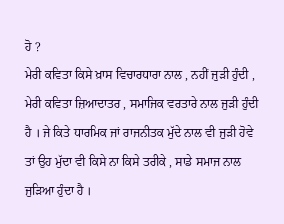ਹੋ ?
ਮੇਰੀ ਕਵਿਤਾ ਕਿਸੇ ਖ਼ਾਸ ਵਿਚਾਰਧਾਰਾ ਨਾਲ , ਨਹੀਂ ਜੁੜੀ ਹੁੰਦੀ , ਮੇਰੀ ਕਵਿਤਾ ਜ਼ਿਆਦਾਤਰ , ਸਮਾਜਿਕ ਵਰਤਾਰੇ ਨਾਲ ਜੁੜੀ ਹੁੰਦੀ ਹੈ । ਜੇ ਕਿਤੇ ਧਾਰਮਿਕ ਜਾਂ ਰਾਜਨੀਤਕ ਮੁੱਦੇ ਨਾਲ ਵੀ ਜੁੜੀ ਹੋਵੇ ਤਾਂ ਉਹ ਮੁੱਦਾ ਵੀ ਕਿਸੇ ਨਾ ਕਿਸੇ ਤਰੀਕੇ , ਸਾਡੇ ਸਮਾਜ ਨਾਲ ਜੁੜਿਆ ਹੁੰਦਾ ਹੈ ।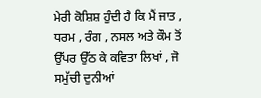ਮੇਰੀ ਕੋਸ਼ਿਸ਼ ਹੁੰਦੀ ਹੈ ਕਿ ਮੈਂ ਜਾਤ , ਧਰਮ , ਰੰਗ , ਨਸਲ ਅਤੇ ਕੌਮ ਤੋਂ ਉੱਪਰ ਉੱਠ ਕੇ ਕਵਿਤਾ ਲਿਖਾਂ , ਜੋ ਸਮੁੱਚੀ ਦੁਨੀਆਂ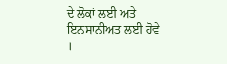ਦੇ ਲੋਕਾਂ ਲਈ ਅਤੇ ਇਨਸਾਨੀਅਤ ਲਈ ਹੋਵੇ ।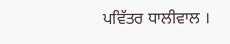ਪਵਿੱਤਰ ਧਾਲੀਵਾਲ ।